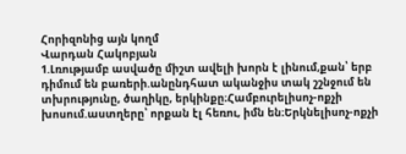Հորիզոնից այն կողմ
Վարդան Հակոբյան
1.Լռությամբ ասվածը միշտ ավելի խորն է լինում,քան՝ երբ դիմում են բառերի.անընդհատ ականջիս տակ շշնջում են տխրությունը, ծաղիկը, երկինքը։Համբուրելիսոչ-ոքչի խոսում.աստղերը՝ որքան էլ հեռու, իմն են։Երկնելիսոչ-ոքչի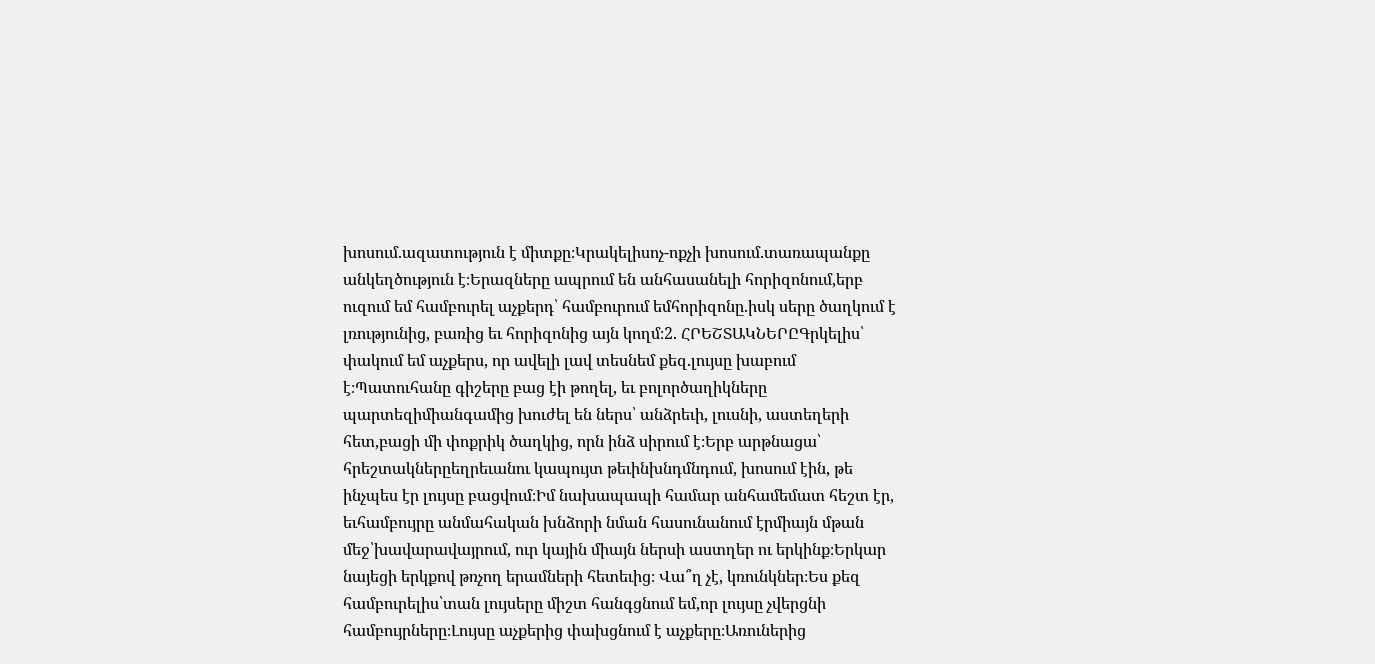խոսում.ազատություն է միտքը։Կրակելիսոչ-ոքչի խոսում.տառապանքը անկեղծություն է։Երազները ապրում են անհասանելի հորիզոնում,երբ ուզում եմ համբուրել աչքերդ՝ համբուրում եմհորիզոնը.իսկ սերը ծաղկում է լռությունից, բառից եւ հորիզոնից այն կողմ։2. ՀՐԵՇՏԱԿՆԵՐԸԳրկելիս՝ փակում եմ աչքերս, որ ավելի լավ տեսնեմ քեզ.լույսը խաբում է։Պատուհանը գիշերը բաց էի թողել, եւ բոլործաղիկները պարտեզիմիանգամից խուժել են ներս՝ անձրեւի, լուսնի, աստեղերի հետ,բացի մի փոքրիկ ծաղկից, որն ինձ սիրում է։Երբ արթնացա՝ հրեշտակներըեղրեւանու կապույտ թեւինխնդմնդում, խոսում էին, թե ինչպես էր լույսը բացվում։Իմ նախապապի համար անհամեմատ հեշտ էր, եւհամբույրը անմահական խնձորի նման հասունանում էրմիայն մթան մեջ՝խավարավայրում, ուր կային միայն ներսի աստղեր ու երկինք։Երկար նայեցի երկքով թռչող երամների հետեւից։ Վա՞ղ չէ, կռունկներ։Ես քեզ համբուրելիս՝տան լույսերը միշտ հանգցնում եմ,որ լույսը չվերցնի համբույրները։Լույսը աչքերից փախցնում է աչքերը։Առուներից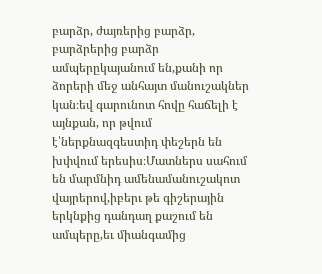բարձր, ժայռերից բարձր, բարձրերից բարձր ամպերըկայանում են,քանի որ ձորերի մեջ անհայտ մանուշակներ կան։եվ գարունոտ հովը հաճելի է այնքան, որ թվում է՝ներքնազգեստիդ փեշերն են խփվում երեսիս։Մատներս սահում են մարմնիդ ամենամանուշակոտ վայրերով,իբերւ թե գիշերային երկնքից դանդաղ քաշում են ամպերը,եւ միանգամից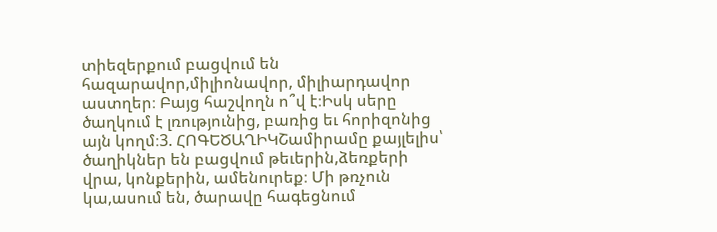տիեզերքում բացվում են հազարավոր,միլիոնավոր, միլիարդավոր աստղեր։ Բայց հաշվողն ո՞վ է։Իսկ սերը ծաղկում է լռությունից, բառից եւ հորիզոնից այն կողմ։3. ՀՈԳԵԾԱՂԻԿՇամիրամը քայլելիս՝ ծաղիկներ են բացվում թեւերին,ձեռքերի վրա, կոնքերին, ամենուրեք։ Մի թռչուն կա,ասում են, ծարավը հագեցնում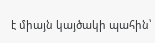է միայն կայծակի պահին՝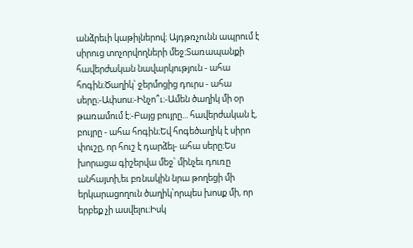անձրեւի կաթիլներով։ Այդթռչունն ապրում է սիրուց տոչորվողների մեջ։Տառապանքի հավերժական նավարկություն - ահա հոգին։Ծաղիկ՝ ջերմոցից դուրս - ահա սերը։-Ափսոս։-Ինչո՞ւ։-Ամեն ծաղիկ մի օր թառամում է։-Բայց բույրը... հավերժական է, բույրը - ահա հոգին։Եվ հոգեծաղիկ է սիրո փուշը, որ հուշ է դարձել- ահա սերը։Ես խորացա գիշերվա մեջ՝ մինչեւ դուռը անհայտի,եւ բռնակին նրա թողեցի մի երկարացողուն ծաղիկ՝որպես խոսք մի, որ երբեք չի ասվելու։Իսկ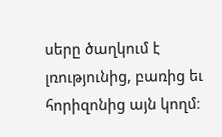սերը ծաղկում է լռությունից, բառից եւ հորիզոնից այն կողմ։